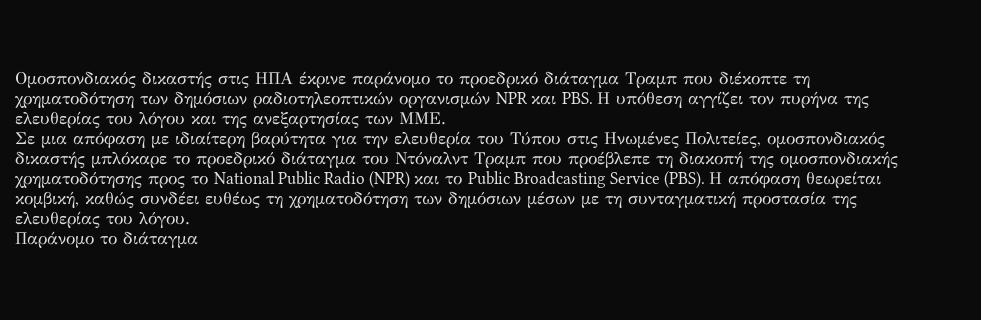Ομοσπονδιακός δικαστής στις ΗΠΑ έκρινε παράνομο το προεδρικό διάταγμα Τραμπ που διέκοπτε τη χρηματοδότηση των δημόσιων ραδιοτηλεοπτικών οργανισμών NPR και PBS. Η υπόθεση αγγίζει τον πυρήνα της ελευθερίας του λόγου και της ανεξαρτησίας των ΜΜΕ.
Σε μια απόφαση με ιδιαίτερη βαρύτητα για την ελευθερία του Τύπου στις Ηνωμένες Πολιτείες, ομοσπονδιακός δικαστής μπλόκαρε το προεδρικό διάταγμα του Ντόναλντ Τραμπ που προέβλεπε τη διακοπή της ομοσπονδιακής χρηματοδότησης προς το National Public Radio (NPR) και το Public Broadcasting Service (PBS). Η απόφαση θεωρείται κομβική, καθώς συνδέει ευθέως τη χρηματοδότηση των δημόσιων μέσων με τη συνταγματική προστασία της ελευθερίας του λόγου.
Παράνομο το διάταγμα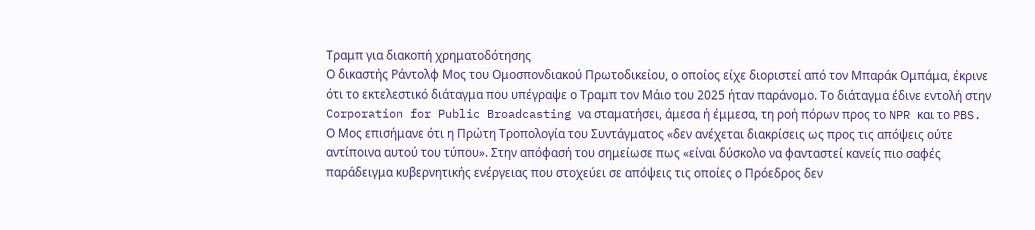Τραμπ για διακοπή χρηματοδότησης
Ο δικαστής Ράντολφ Μος του Ομοσπονδιακού Πρωτοδικείου, ο οποίος είχε διοριστεί από τον Μπαράκ Ομπάμα, έκρινε ότι το εκτελεστικό διάταγμα που υπέγραψε ο Τραμπ τον Μάιο του 2025 ήταν παράνομο. Το διάταγμα έδινε εντολή στην Corporation for Public Broadcasting να σταματήσει, άμεσα ή έμμεσα, τη ροή πόρων προς το NPR και το PBS.
Ο Μος επισήμανε ότι η Πρώτη Τροπολογία του Συντάγματος «δεν ανέχεται διακρίσεις ως προς τις απόψεις ούτε αντίποινα αυτού του τύπου». Στην απόφασή του σημείωσε πως «είναι δύσκολο να φανταστεί κανείς πιο σαφές παράδειγμα κυβερνητικής ενέργειας που στοχεύει σε απόψεις τις οποίες ο Πρόεδρος δεν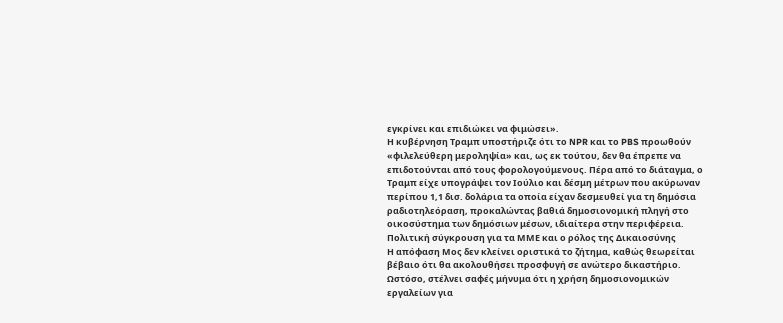εγκρίνει και επιδιώκει να φιμώσει».
Η κυβέρνηση Τραμπ υποστήριζε ότι το NPR και το PBS προωθούν «φιλελεύθερη μεροληψία» και, ως εκ τούτου, δεν θα έπρεπε να επιδοτούνται από τους φορολογούμενους. Πέρα από το διάταγμα, ο Τραμπ είχε υπογράψει τον Ιούλιο και δέσμη μέτρων που ακύρωναν περίπου 1,1 δισ. δολάρια τα οποία είχαν δεσμευθεί για τη δημόσια ραδιοτηλεόραση, προκαλώντας βαθιά δημοσιονομική πληγή στο οικοσύστημα των δημόσιων μέσων, ιδιαίτερα στην περιφέρεια.
Πολιτική σύγκρουση για τα ΜΜΕ και ο ρόλος της Δικαιοσύνης
Η απόφαση Μος δεν κλείνει οριστικά το ζήτημα, καθώς θεωρείται βέβαιο ότι θα ακολουθήσει προσφυγή σε ανώτερο δικαστήριο. Ωστόσο, στέλνει σαφές μήνυμα ότι η χρήση δημοσιονομικών εργαλείων για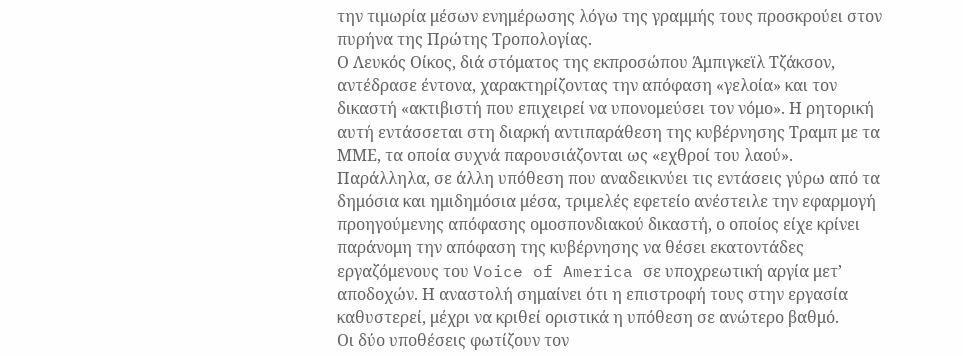την τιμωρία μέσων ενημέρωσης λόγω της γραμμής τους προσκρούει στον πυρήνα της Πρώτης Τροπολογίας.
Ο Λευκός Οίκος, διά στόματος της εκπροσώπου Άμπιγκεϊλ Τζάκσον, αντέδρασε έντονα, χαρακτηρίζοντας την απόφαση «γελοία» και τον δικαστή «ακτιβιστή που επιχειρεί να υπονομεύσει τον νόμο». Η ρητορική αυτή εντάσσεται στη διαρκή αντιπαράθεση της κυβέρνησης Τραμπ με τα ΜΜΕ, τα οποία συχνά παρουσιάζονται ως «εχθροί του λαού».
Παράλληλα, σε άλλη υπόθεση που αναδεικνύει τις εντάσεις γύρω από τα δημόσια και ημιδημόσια μέσα, τριμελές εφετείο ανέστειλε την εφαρμογή προηγούμενης απόφασης ομοσπονδιακού δικαστή, ο οποίος είχε κρίνει παράνομη την απόφαση της κυβέρνησης να θέσει εκατοντάδες εργαζόμενους του Voice of America σε υποχρεωτική αργία μετ’ αποδοχών. Η αναστολή σημαίνει ότι η επιστροφή τους στην εργασία καθυστερεί, μέχρι να κριθεί οριστικά η υπόθεση σε ανώτερο βαθμό.
Οι δύο υποθέσεις φωτίζουν τον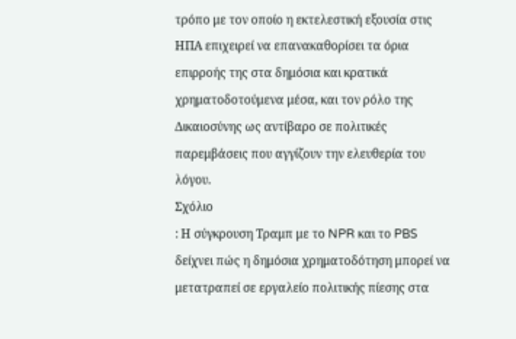τρόπο με τον οποίο η εκτελεστική εξουσία στις ΗΠΑ επιχειρεί να επανακαθορίσει τα όρια επιρροής της στα δημόσια και κρατικά χρηματοδοτούμενα μέσα, και τον ρόλο της Δικαιοσύνης ως αντίβαρο σε πολιτικές παρεμβάσεις που αγγίζουν την ελευθερία του λόγου.
Σχόλιο
: Η σύγκρουση Τραμπ με το NPR και το PBS δείχνει πώς η δημόσια χρηματοδότηση μπορεί να μετατραπεί σε εργαλείο πολιτικής πίεσης στα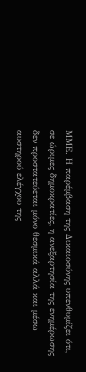ΜΜΕ. Η παρέμβαση της Δικαιοσύνης υπενθυμίζει ότι, σε ώριμες δημοκρατίες, η ανεξαρτησία της ενημέρωσης δεν προστατεύεται μόνο θεσμικά αλλά και μέσω αυστηρού ελέγχου της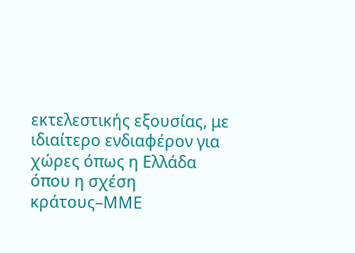εκτελεστικής εξουσίας, με ιδιαίτερο ενδιαφέρον για χώρες όπως η Ελλάδα όπου η σχέση κράτους–ΜΜΕ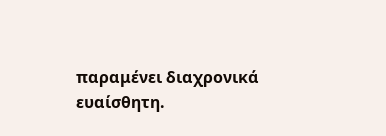παραμένει διαχρονικά ευαίσθητη.